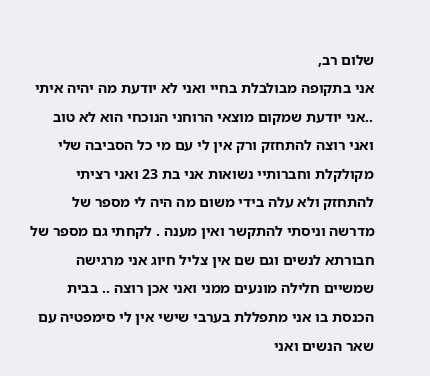שלום רב,
אני בתקופה מבולבלת בחיי ואני לא יודעת מה יהיה איתי ..אני יודעת שמקום מוצאי הרוחני הנוכחי הוא לא טוב ואני רוצה להתחזק ורק אין לי עם מי כל הסביבה שלי מקולקלת וחברותיי נשואות אני בת 23 ואני רציתי להתחזק ולא עלה בידי משום מה היה לי מספר של מדרשה וניסתי להתקשר ואין מענה . לקחתי גם מספר של חבורתא לנשים וגם שם אין צליל חיוג אני מרגישה שמשיים חלילה מונעים ממני ואני אכן רוצה .. בבית הכנסת בו אני מתפללת בערבי שישי אין לי סימפטיה עם שאר הנשים ואני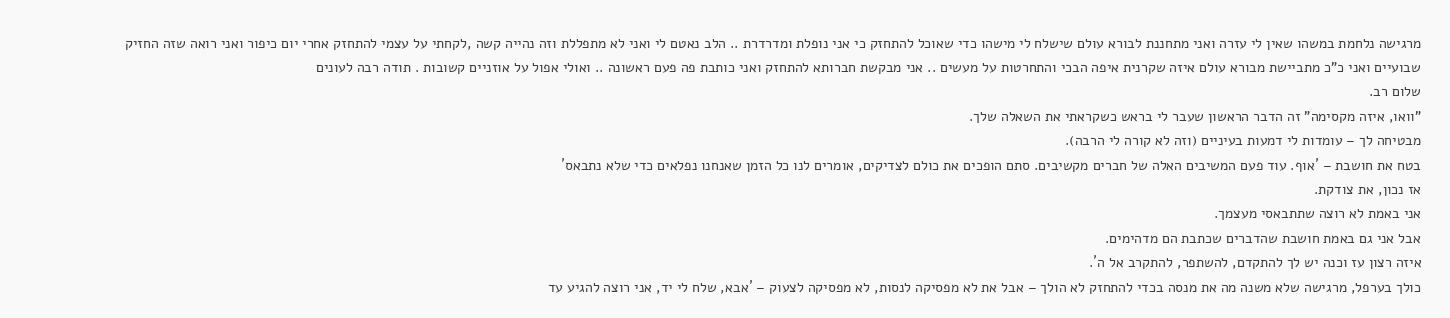מרגישה נלחמת במשהו שאין לי עזרה ואני מתחננת לבורא עולם שישלח לי מישהו כדי שאוכל להתחזק כי אני נופלת ומדרדרת .. הלב נאטם לי ואני לא מתפללת וזה נהייה קשה ,לקחתי על עצמי להתחזק אחרי יום כיפור ואני רואה שזה החזיק שבועיים ואני כ"כ מתביישת מבורא עולם איזה שקרנית איפה הבכי והתחרטות על מעשים .. אני מבקשת חברותא להתחזק ואני כותבת פה פעם ראשונה .. ואולי אפול על אוזניים קשובות . תודה רבה לעונים
שלום רב.
"וואו, איזה מקסימה" זה הדבר הראשון שעבר לי בראש כשקראתי את השאלה שלך.
מבטיחה לך – עומדות לי דמעות בעיניים (וזה לא קורה לי הרבה).
בטח את חושבת – ´אוף. עוד פעם המשיבים האלה של חברים מקשיבים. סתם הופכים את כולם לצדיקים, אומרים לנו כל הזמן שאנחנו נפלאים כדי שלא נתבאס´
אז נכון, את צודקת.
אני באמת לא רוצה שתתבאסי מעצמך.
אבל אני גם באמת חושבת שהדברים שכתבת הם מדהימים.
איזה רצון עז וכנה יש לך להתקדם, להשתפר, להתקרב אל ה´.
כולך בערפל, מרגישה שלא משנה מה את מנסה בכדי להתחזק לא הולך – אבל את לא מפסיקה לנסות, לא מפסיקה לצעוק – ´אבא, שלח לי יד, אני רוצה להגיע עד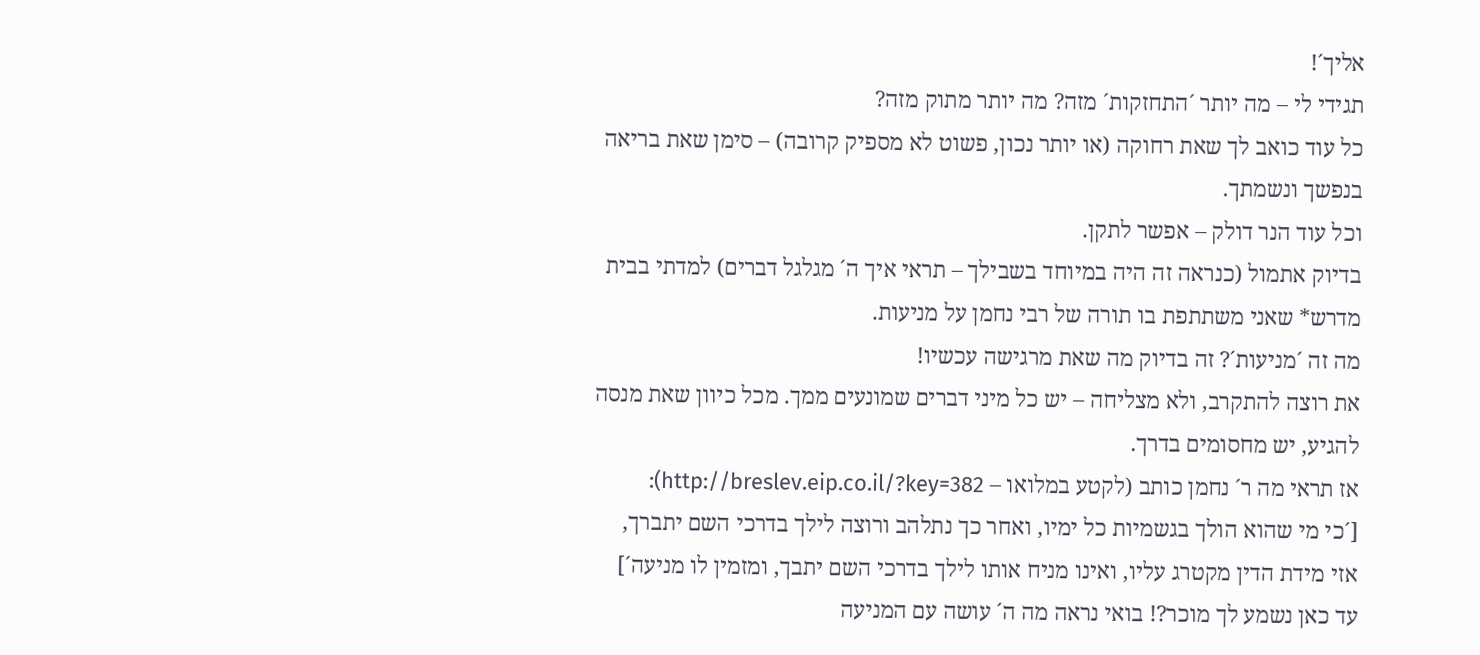אליך´!
תגידי לי – מה יותר ´התחזקות´ מזה? מה יותר מתוק מזה?
כל עוד כואב לך שאת רחוקה (או יותר נכון, פשוט לא מספיק קרובה) – סימן שאת בריאה בנפשך ונשמתך.
וכל עוד הנר דולק – אפשר לתקן.
בדיוק אתמול (כנראה זה היה במיוחד בשבילך – תראי איך ה´ מגלגל דברים) למדתי בבית מדרש* שאני משתתפת בו תורה של רבי נחמן על מניעות.
מה זה ´מניעות´? זה בדיוק מה שאת מרגישה עכשיו!
את רוצה להתקרב, ולא מצליחה – יש כל מיני דברים שמונעים ממך. מכל כיוון שאת מנסה להגיע, יש מחסומים בדרך.
אז תראי מה ר´ נחמן כותב (לקטע במלואו – http://breslev.eip.co.il/?key=382):
[´כי מי שהוא הולך בגשמיות כל ימיו, ואחר כך נתלהב ורוצה לילך בדרכי השם יתברך, אזי מידת הדין מקטרג עליו, ואינו מניח אותו לילך בדרכי השם יתבך, ומזמין לו מניעה´]
עד כאן נשמע לך מוכר?! בואי נראה מה ה´ עושה עם המניעה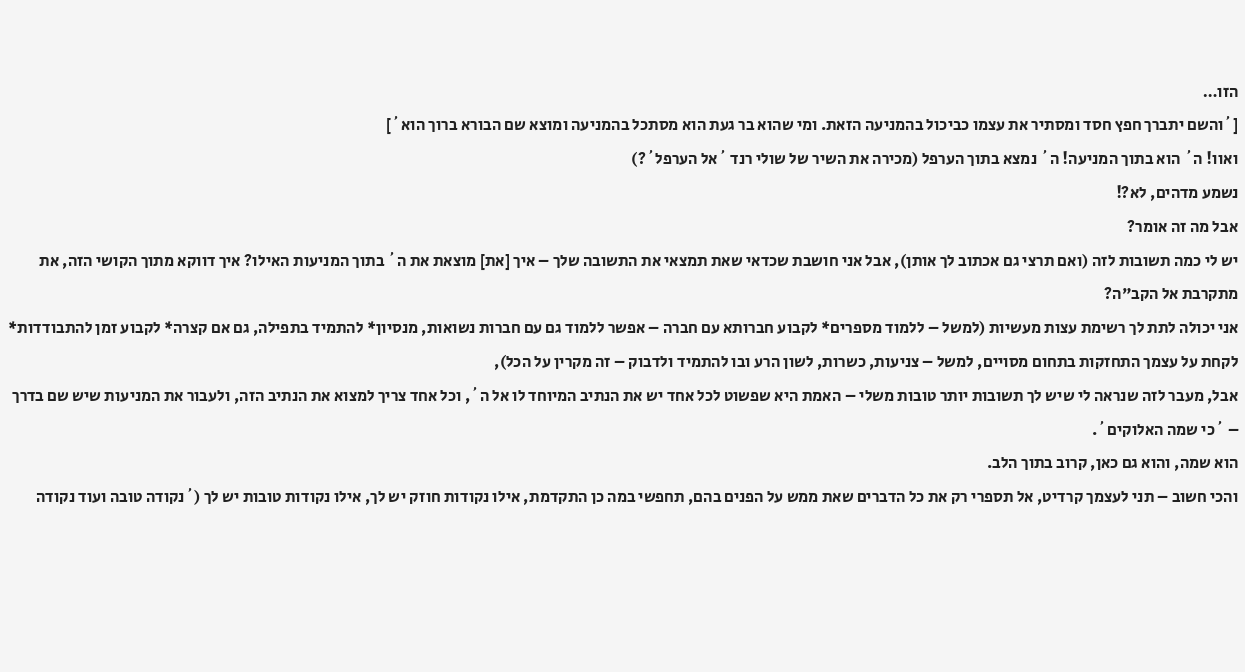הזו…
[´והשם יתברך חפץ חסד ומסתיר את עצמו כביכול בהמניעה הזאת. ומי שהוא בר געת הוא מסתכל בהמניעה ומוצא שם הבורא ברוך הוא´]
ואוו! ה´ הוא בתוך המניעה! ה´ נמצא בתוך הערפל (מכירה את השיר של שולי רנד ´אל הערפל´?)
נשמע מדהים, לא?!
אבל מה זה אומר?
יש לי כמה תשובות לזה (ואם תרצי גם אכתוב לך אותן), אבל אני חושבת שכדאי שאת תמצאי את התשובה שלך – איך [את] מוצאת את ה´ בתוך המניעות האילו? איך דווקא מתוך הקושי הזה, את מתקרבת אל הקב"ה?
אני יכולה לתת לך רשימת עצות מעשיות (למשל – ללמוד מספרים* לקבוע חברותא עם חברה – אפשר ללמוד גם עם חברות נשואות, מנסיון* להתמיד בתפילה, גם אם קצרה* לקבוע זמן להתבודדות* לקחת על עצמך התחזקות בתחום מסויים, למשל – צניעות, כשרות, לשון הרע ובו להתמיד ולדבוק – זה מקרין על הכל),
אבל, מעבר לזה שנראה לי שיש לך תשובות יותר טובות משלי – האמת היא שפשוט לכל אחד יש את הנתיב המיוחד לו אל ה´, וכל אחד צריך למצוא את הנתיב הזה, ולעבור את המניעות שיש שם בדרך – ´כי שמה האלוקים´.
הוא שמה, והוא גם כאן, קרוב בתוך הלב.
והכי חשוב – תני לעצמך קרדיט, אל תספרי רק את כל הדברים שאת ממש על הפנים בהם, תחפשי במה כן התקדמת, אילו נקודות חוזק יש לך, אילו נקודות טובות יש לך (´נקודה טובה ועוד נקודה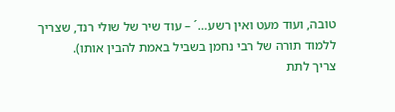טובה, ועוד מעט ואין רשע…´ – עוד שיר של שולי רנד, שצריך ללמוד תורה של רבי נחמן בשביל באמת להבין אותו).
צריך לתת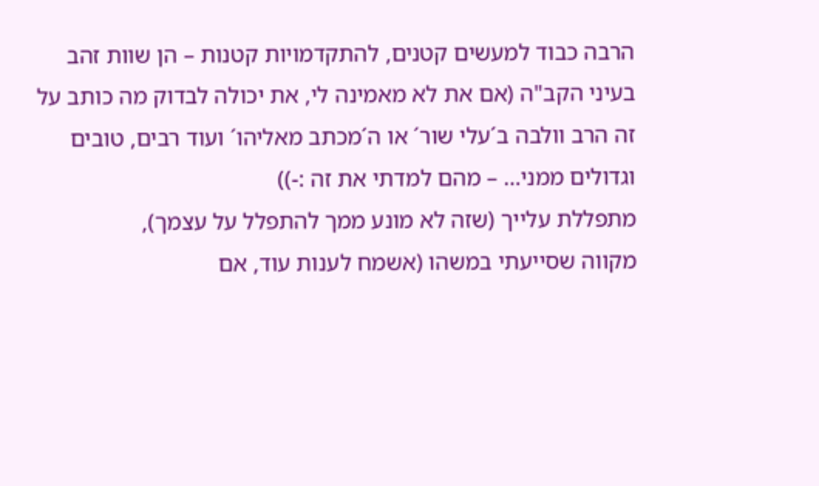הרבה כבוד למעשים קטנים, להתקדמויות קטנות – הן שוות זהב בעיני הקב"ה (אם את לא מאמינה לי, את יכולה לבדוק מה כותב על זה הרב וולבה ב´עלי שור´ או ה´מכתב מאליהו´ ועוד רבים, טובים וגדולים ממני… – מהם למדתי את זה :-))
מתפללת עלייך (שזה לא מונע ממך להתפלל על עצמך),
מקווה שסייעתי במשהו (אשמח לענות עוד, אם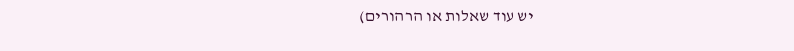יש עוד שאלות או הרהורים)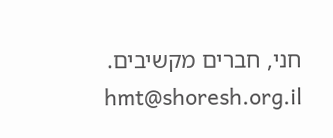חני, חברים מקשיבים.
hmt@shoresh.org.il